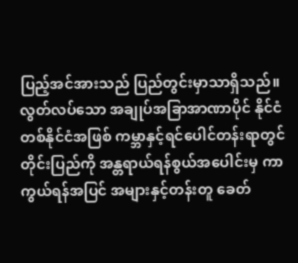ပြည့်အင်အားသည် ပြည်တွင်းမှာသာရှိသည်။ လွတ်လပ်သော အချုပ်အခြာအာဏာပိုင် နိုင်ငံတစ်နိုင်ငံအဖြစ် ကမ္ဘာနှင့်ရင်ပေါင်တန်းရာတွင် တိုင်းပြည်ကို အန္တရာယ်ရန်စွယ်အပေါင်းမှ ကာကွယ်ရန်အပြင် အများနှင့်တန်းတူ ခေတ်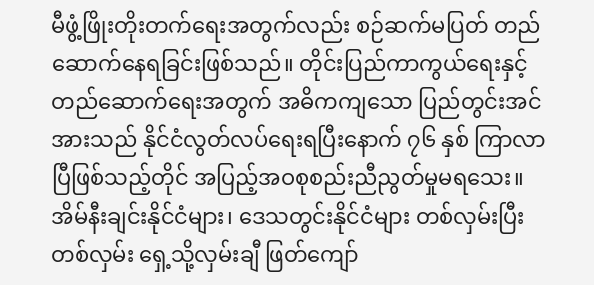မီဖွံ့ဖြိုးတိုးတက်ရေးအတွက်လည်း စဉ်ဆက်မပြတ် တည်ဆောက်နေရခြင်းဖြစ်သည်။ တိုင်းပြည်ကာကွယ်ရေးနှင့် တည်ဆောက်ရေးအတွက် အဓိကကျသော ပြည်တွင်းအင်အားသည် နိုင်ငံလွတ်လပ်ရေးရပြီးနောက် ၇၆ နှစ် ကြာလာပြီဖြစ်သည့်တိုင် အပြည့်အဝစုစည်းညီညွတ်မှုမရသေး။ အိမ်နီးချင်းနိုင်ငံများ၊ ဒေသတွင်းနိုင်ငံများ တစ်လှမ်းပြီးတစ်လှမ်း ရှေ့သို့လှမ်းချီ ဖြတ်ကျော်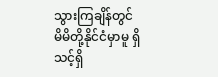သွားကြချိန်တွင် မိမိတို့နိုင်ငံမှာမူ ရှိသင့်ရှိ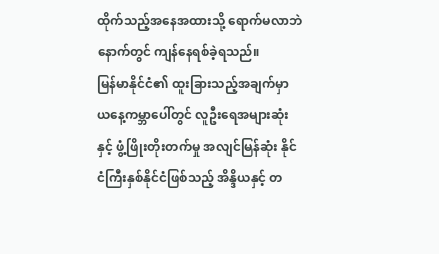ထိုက်သည့်အနေအထားသို့ ရောက်မလာဘဲ နောက်တွင် ကျန်နေရစ်ခဲ့ရသည်။
မြန်မာနိုင်ငံ၏ ထူးခြားသည့်အချက်မှာ ယနေ့ကမ္ဘာပေါ်တွင် လူဦးရေအများဆုံးနှင့် ဖွံ့ဖြိုးတိုးတက်မှု အလျင်မြန်ဆုံး နိုင်ငံကြီးနှစ်နိုင်ငံဖြစ်သည့် အိန္ဒိယနှင့် တ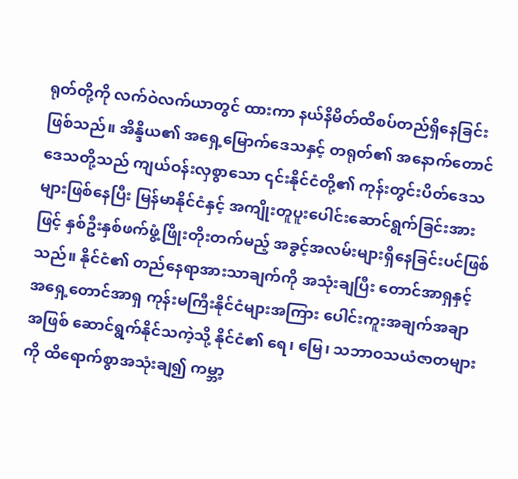ရုတ်တို့ကို လက်ဝဲလက်ယာတွင် ထားကာ နယ်နိမိတ်ထိစပ်တည်ရှိနေခြင်းဖြစ်သည်။ အိန္ဒိယ၏ အရှေ့မြောက်ဒေသနှင့် တရုတ်၏ အနောက်တောင်ဒေသတို့သည် ကျယ်ဝန်းလှစွာသော ၎င်းနိုင်ငံတို့၏ ကုန်းတွင်းပိတ်ဒေသများဖြစ်နေပြီး မြန်မာနိုင်ငံနှင့် အကျိုးတူပူးပေါင်းဆောင်ရွက်ခြင်းအားဖြင့် နှစ်ဦးနှစ်ဖက်ဖွံ့ဖြိုးတိုးတက်မည့် အခွင့်အလမ်းများရှိနေခြင်းပင်ဖြစ်သည်။ နိုင်ငံ၏ တည်နေရာအားသာချက်ကို အသုံးချပြီး တောင်အာရှနှင့် အရှေ့တောင်အာရှ ကုန်းမကြီးနိုင်ငံများအကြား ပေါင်းကူးအချက်အချာအဖြစ် ဆောင်ရွက်နိုင်သကဲ့သို့ နိုင်ငံ၏ ရေ၊ မြေ၊ သဘာဝသယံဇာတများကို ထိရောက်စွာအသုံးချ၍ ကမ္ဘာ့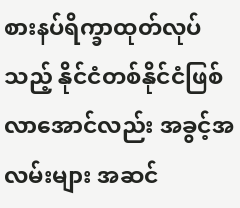စားနပ်ရိက္ခာထုတ်လုပ်သည့် နိုင်ငံတစ်နိုင်ငံဖြစ်လာအောင်လည်း အခွင့်အလမ်းများ အဆင်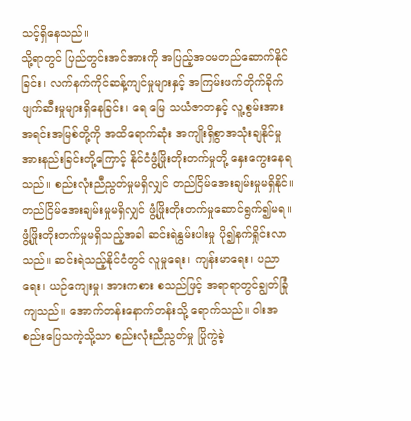သင့်ရှိနေသည်။
သို့ရာတွင် ပြည်တွင်းအင်အားကို အပြည့်အဝမတည်ဆောက်နိုင်ခြင်း၊ လက်နက်ကိုင်ဆန့်ကျင်မှုများနှင့် အကြမ်းဖက်တိုက်ခိုက်ဖျက်ဆီးမှုများရှိနေခြင်း၊ ရေ မြေ သယံဇာတနှင့် လူ့စွမ်းအားအရင်းအမြစ်တို့ကို အထိရောက်ဆုံး အကျိုးရှိစွာအသုံးချနိုင်မှု အားနည်းခြင်းတို့ကြောင့် နိုင်ငံဖွံ့ဖြိုးတိုးတက်မှုတို့ နှေးကွေးနေရသည်။ စည်းလုံးညီညွတ်မှုမရှိလျှင် တည်ငြိမ်အေးချမ်းမှုမရှိနိုင်။ တည်ငြိမ်အေးချမ်းမှုမရှိလျှင် ဖွံ့ဖြိုးတိုးတက်မှုဆောင်ရွက်၍မရ။ ဖွံ့ဖြိုးတိုးတက်မှုမရှိသည့်အခါ ဆင်းရဲနွမ်းပါးမှု ပို၍နက်ရှိုင်းလာသည်။ ဆင်းရဲသည့်နိုင်ငံတွင် လူမှုရေး၊ ကျန်းမာရေး၊ ပညာရေး၊ ယဉ်ကျေးမှု၊ အားကစား စသည်ဖြင့် အရာရာတွင်ချွတ်ခြုံကျသည်။ အောက်တန်းနောက်တန်းသို့ ရောက်သည်။ ဝါးအစည်းပြေသကဲ့သို့သာ စည်းလုံးညီညွတ်မှု ပြိုကွဲခဲ့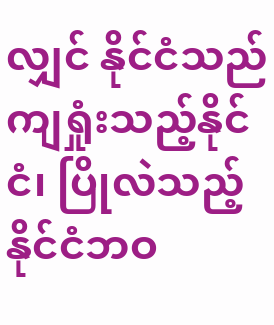လျှင် နိုင်ငံသည် ကျရှုံးသည့်နိုင်ငံ၊ ပြိုလဲသည့်နိုင်ငံဘဝ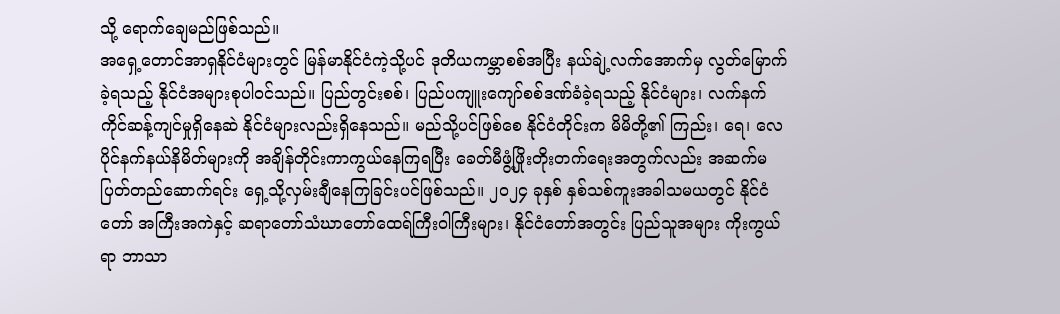သို့ ရောက်ချေမည်ဖြစ်သည်။
အရှေ့တောင်အာရှနိုင်ငံများတွင် မြန်မာနိုင်ငံကဲ့သို့ပင် ဒုတိယကမ္ဘာစစ်အပြီး နယ်ချဲ့လက်အောက်မှ လွတ်မြောက်ခဲ့ရသည့် နိုင်ငံအများစုပါဝင်သည်။ ပြည်တွင်းစစ်၊ ပြည်ပကျူးကျော်စစ်ဒဏ်ခံခဲ့ရသည့် နိုင်ငံများ၊ လက်နက်ကိုင်ဆန့်ကျင်မှုရှိနေဆဲ နိုင်ငံများလည်းရှိနေသည်။ မည်သို့ပင်ဖြစ်စေ နိုင်ငံတိုင်းက မိမိတို့၏ ကြည်း၊ ရေ၊ လေပိုင်နက်နယ်နိမိတ်များကို အချိန်တိုင်းကာကွယ်နေကြရပြီး ခေတ်မီဖွံ့ဖြိုးတိုးတက်ရေးအတွက်လည်း အဆက်မပြတ်တည်ဆောက်ရင်း ရှေ့သို့လှမ်းချီနေကြခြင်းပင်ဖြစ်သည်။ ၂၀၂၄ ခုနှစ် နှစ်သစ်ကူးအခါသမယတွင် နိုင်ငံတော် အကြီးအကဲနှင့် ဆရာတော်သံဃာတော်ထေရ်ကြီးဝါကြီးများ၊ နိုင်ငံတော်အတွင်း ပြည်သူအများ ကိုးကွယ်ရာ ဘာသာ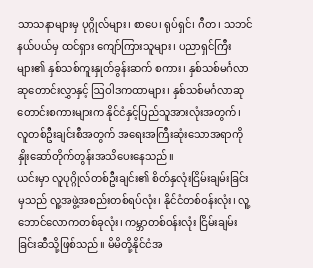သာသနာများမှ ပုဂ္ဂိုလ်များ၊ စာပေ၊ ရုပ်ရှင်၊ ဂီတ၊ သဘင်နယ်ပယ်မှ ထင်ရှား ကျော်ကြားသူများ၊ ပညာရှင်ကြီးများ၏ နှစ်သစ်ကူးနှုတ်ခွန်းဆက် စကား၊ နှစ်သစ်မင်္ဂလာ ဆုတောင်းလွှာနှင့် ဩဝါဒကထာများ၊ နှစ်သစ်မင်္ဂလာဆုတောင်းစကားများက နိုင်ငံနှင့်ပြည်သူအားလုံးအတွက်၊ လူတစ်ဦးချင်းစီအတွက် အရေးအကြီးဆုံးသောအရာကို နှိုးဆော်တိုက်တွန်းအသိပေးနေသည်။
ယင်းမှာ လူပုဂ္ဂိုလ်တစ်ဦးချင်း၏ စိတ်နှလုံးငြိမ်းချမ်းခြင်းမှသည် လူ့အဖွဲ့အစည်းတစ်ရပ်လုံး၊ နိုင်ငံတစ်ဝန်းလုံး၊ လူ့ဘောင်လောကတစ်ခုလုံး၊ ကမ္ဘာတစ်ဝန်းလုံး ငြိမ်းချမ်းခြင်းဆီသို့ဖြစ်သည်။ မိမိတို့နိုင်ငံအ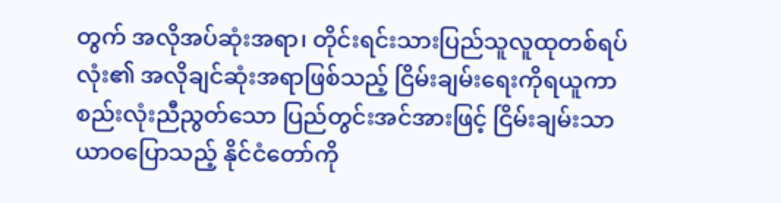တွက် အလိုအပ်ဆုံးအရာ၊ တိုင်းရင်းသားပြည်သူလူထုတစ်ရပ်လုံး၏ အလိုချင်ဆုံးအရာဖြစ်သည့် ငြိမ်းချမ်းရေးကိုရယူကာ စည်းလုံးညီညွတ်သော ပြည်တွင်းအင်အားဖြင့် ငြိမ်းချမ်းသာယာဝပြောသည့် နိုင်ငံတော်ကို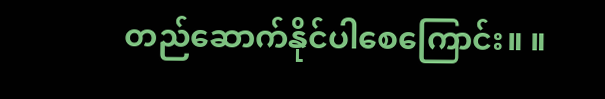တည်ဆောက်နိုင်ပါစေကြောင်း။ ။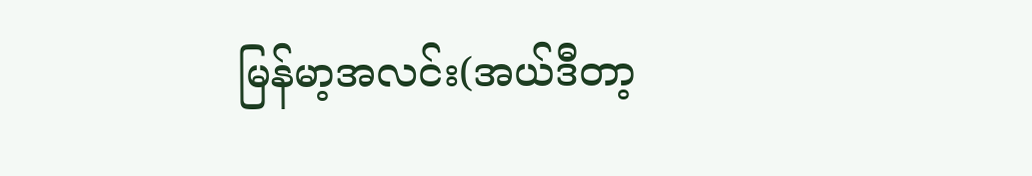မြန်မာ့အလင်း(အယ်ဒီတာ့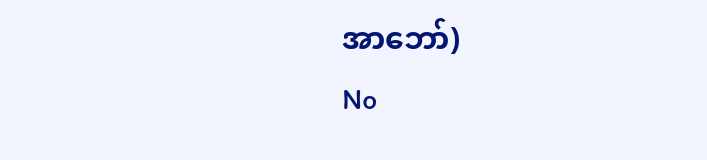အာဘော်)
No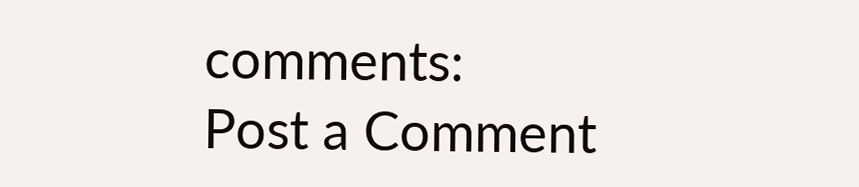comments:
Post a Comment